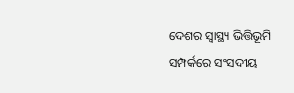ଦେଶର ସ୍ବାସ୍ଥ୍ୟ ଭିତ୍ତିଭୂମି ସମ୍ପର୍କରେ ସଂସଦୀୟ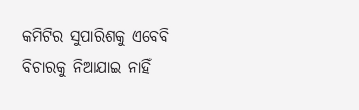କମିଟିର ସୁପାରିଶକୁ ଏବେବି ବିଚାରକୁ ନିଆଯାଇ ନାହିଁ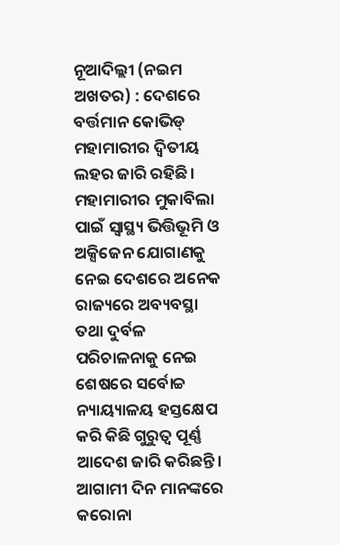ନୂଆଦିଲ୍ଲୀ (ନଇମ ଅଖତର) : ଦେଶରେ ବର୍ତ୍ତମାନ କୋଭିଡ୍ ମହାମାରୀର ଦ୍ୱିତୀୟ ଲହର ଜାରି ରହିଛି। ମହାମାରୀର ମୁକାବିଲା ପାଇଁ ସ୍ୱାସ୍ଥ୍ୟ ଭିତ୍ତିଭୂମି ଓ ଅକ୍ସିଜେନ ଯୋଗାଣକୁ ନେଇ ଦେଶରେ ଅନେକ ରାଜ୍ୟରେ ଅବ୍ୟବସ୍ଥା ତଥା ଦୁର୍ବଳ ପରିଚାଳନାକୁ ନେଇ ଶେଷରେ ସର୍ବୋଚ୍ଚ ନ୍ୟାୟ୍ୟାଳୟ ହସ୍ତକ୍ଷେପ କରି କିଛି ଗୁରୁତ୍ୱ ପୂର୍ଣ୍ଣ ଆଦେଶ ଜାରି କରିଛନ୍ତି। ଆଗାମୀ ଦିନ ମାନଙ୍କରେ କରୋନା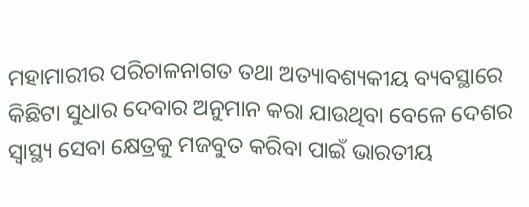ମହାମାରୀର ପରିଚାଳନାଗତ ତଥା ଅତ୍ୟାବଶ୍ୟକୀୟ ବ୍ୟବସ୍ଥାରେ କିଛିଟା ସୁଧାର ଦେବାର ଅନୁମାନ କରା ଯାଉଥିବା ବେଳେ ଦେଶର ସ୍ୱାସ୍ଥ୍ୟ ସେବା କ୍ଷେତ୍ରକୁ ମଜବୁତ କରିବା ପାଇଁ ଭାରତୀୟ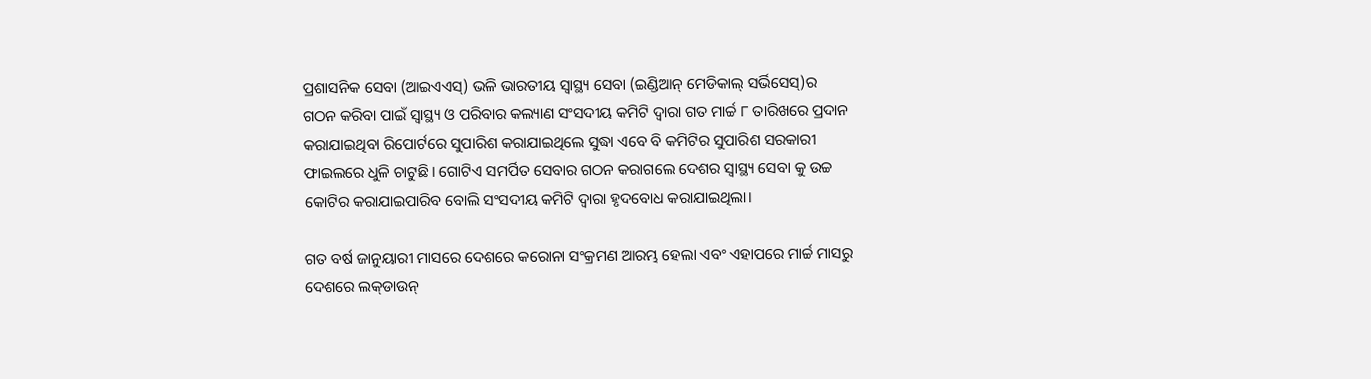ପ୍ରଶାସନିକ ସେବା (ଆଇଏଏସ୍) ଭଳି ଭାରତୀୟ ସ୍ୱାସ୍ଥ୍ୟ ସେବା (ଇଣ୍ଡିଆନ୍ ମେଡିକାଲ୍ ସର୍ଭିସେସ୍)ର ଗଠନ କରିବା ପାଇଁ ସ୍ୱାସ୍ଥ୍ୟ ଓ ପରିବାର କଲ୍ୟାଣ ସଂସଦୀୟ କମିଟି ଦ୍ୱାରା ଗତ ମାର୍ଚ୍ଚ ୮ ତାରିଖରେ ପ୍ରଦାନ କରାଯାଇଥିବା ରିପୋର୍ଟରେ ସୁପାରିଶ କରାଯାଇଥିଲେ ସୁଦ୍ଧା ଏବେ ବି କମିଟିର ସୁପାରିଶ ସରକାରୀ ଫାଇଲରେ ଧୁଳି ଚାଟୁଛି। ଗୋଟିଏ ସମର୍ପିତ ସେବାର ଗଠନ କରାଗଲେ ଦେଶର ସ୍ୱାସ୍ଥ୍ୟ ସେବା କୁ ଉଚ୍ଚ କୋଟିର କରାଯାଇପାରିବ ବୋଲି ସଂସଦୀୟ କମିଟି ଦ୍ୱାରା ହୃଦବୋଧ କରାଯାଇଥିଲା।

ଗତ ବର୍ଷ ଜାନୁୟାରୀ ମାସରେ ଦେଶରେ କରୋନା ସଂକ୍ରମଣ ଆରମ୍ଭ ହେଲା ଏବଂ ଏହାପରେ ମାର୍ଚ୍ଚ ମାସରୁ ଦେଶରେ ଲକ୍‌ଡାଉନ୍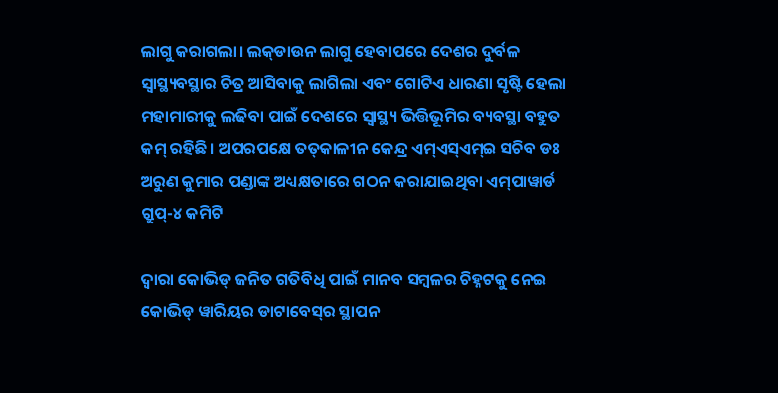ଲାଗୁ କରାଗଲା। ଲକ୍‌ଡାଉନ ଲାଗୁ ହେବାପରେ ଦେଶର ଦୁର୍ବଳ ସ୍ୱାସ୍ଥ୍ୟବସ୍ଥାର ଚିତ୍ର ଆସିବାକୁ ଲାଗିଲା ଏବଂ ଗୋଟିଏ ଧାରଣା ସୃଷ୍ଟି ହେଲା ମହାମାରୀକୁ ଲଢିବା ପାଇଁ ଦେଶରେ ସ୍ୱାସ୍ଥ୍ୟ ଭିତ୍ତିଭୂମିର ବ୍ୟବସ୍ଥା ବହୁତ କମ୍‌ ରହିଛି। ଅପରପକ୍ଷେ ତତ୍‌କାଳୀନ କେନ୍ଦ୍ର ଏମ୍‌ଏସ୍‌ଏମ୍‌ଇ ସଚିବ ଡଃ ଅରୁଣ କୁମାର ପଣ୍ଡାଙ୍କ ଅଧ୍ୟକ୍ଷତାରେ ଗଠନ କରାଯାଇଥିବା ଏମ୍‌ପାୱାର୍ଡ ଗ୍ରୁପ୍‌-୪ କମିଟି

ଦ୍ୱାରା କୋଭିଡ୍ ଜନିତ ଗତିବିଧି ପାଇଁ ମାନବ ସମ୍ବଳର ଚିହ୍ନଟକୁ ନେଇ କୋଭିଡ୍ ୱାରିୟର ଡାଟାବେସ୍‌ର ସ୍ଥାପନ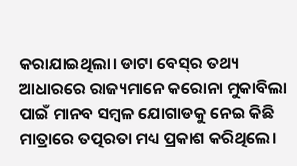କରାଯାଇଥିଲା। ଡାଟା ବେସ୍‌ର ତଥ୍ୟ ଆଧାରରେ ରାଜ୍ୟମାନେ କରୋନା ମୁକାବିଲା ପାଇଁ ମାନବ ସମ୍ବଳ ଯୋଗାଡକୁ ନେଇ କିଛି ମାତ୍ରାରେ ତତ୍ପରତା ମଧ୍ୟ ପ୍ରକାଶ କରିଥିଲେ।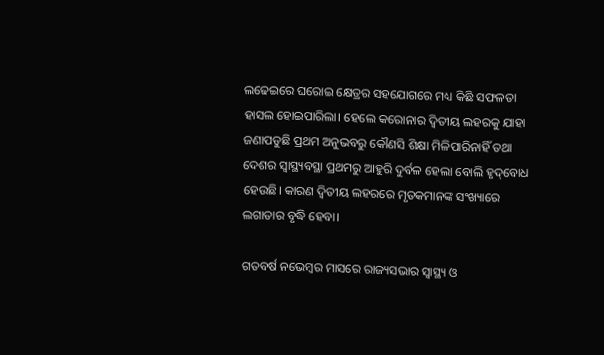ଲଢେଇରେ ଘରୋଇ କ୍ଷେତ୍ରର ସହଯୋଗରେ ମଧ୍ୟ କିଛି ସଫଳତା ହାସଲ ହୋଇପାରିଲା। ହେଲେ କରୋନାର ଦ୍ୱିତୀୟ ଲହରକୁ ଯାହା ଜଣାପଡୁଛି ପ୍ରଥମ ଅନୁଭବରୁ କୌଣସି ଶିକ୍ଷା ମିଳିପାରିନାହିଁ ତଥା ଦେଶର ସ୍ୱାସ୍ଥ୍ୟବସ୍ଥା ପ୍ରଥମରୁ ଆହୁରି ଦୁର୍ବଳ ହେଲା ବୋଲି ହୃଦ୍‌ବୋଧ ହେଉଛି। କାରଣ ଦ୍ୱିତୀୟ ଲହରରେ ମୃତକମାନଙ୍କ ସଂଖ୍ୟାରେ ଲଗାତାର ବୃଦ୍ଧି ହେବା।

ଗତବର୍ଷ ନଭେମ୍ବର ମାସରେ ରାଜ୍ୟସଭାର ସ୍ୱାସ୍ଥ୍ୟ ଓ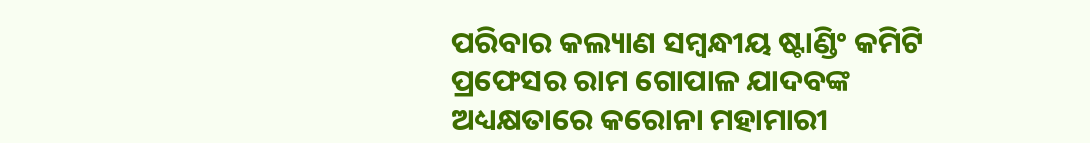ପରିବାର କଲ୍ୟାଣ ସମ୍ବନ୍ଧୀୟ ଷ୍ଟାଣ୍ଡିଂ କମିଟି ପ୍ରଫେସର ରାମ ଗୋପାଳ ଯାଦବଙ୍କ ଅଧ୍ୟକ୍ଷତାରେ କରୋନା ମହାମାରୀ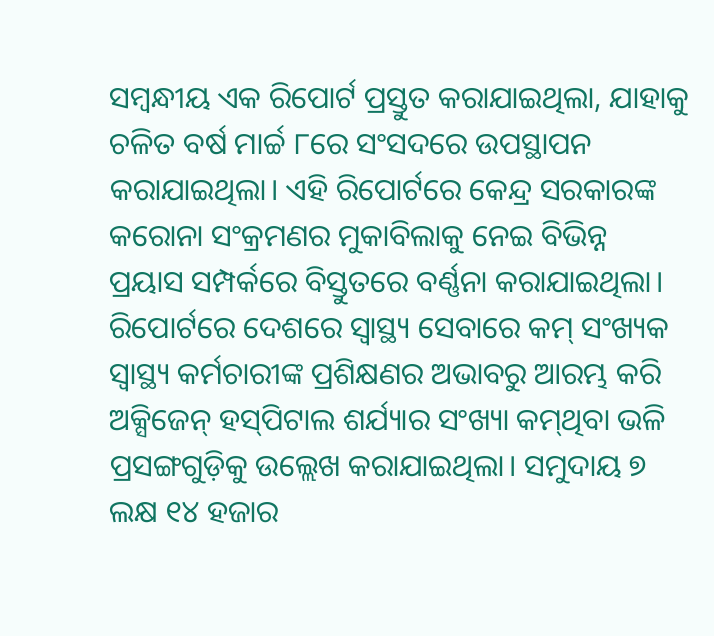ସମ୍ବନ୍ଧୀୟ ଏକ ରିପୋର୍ଟ ପ୍ରସ୍ତୁତ କରାଯାଇଥିଲା, ଯାହାକୁ ଚଳିତ ବର୍ଷ ମାର୍ଚ୍ଚ ୮ରେ ସଂସଦରେ ଉପସ୍ଥାପନ କରାଯାଇଥିଲା। ଏହି ରିପୋର୍ଟରେ କେନ୍ଦ୍ର ସରକାରଙ୍କ କରୋନା ସଂକ୍ରମଣର ମୁକାବିଲାକୁ ନେଇ ବିଭିନ୍ନ ପ୍ରୟାସ ସମ୍ପର୍କରେ ବିସ୍ତୁତରେ ବର୍ଣ୍ଣନା କରାଯାଇଥିଲା। ରିପୋର୍ଟରେ ଦେଶରେ ସ୍ୱାସ୍ଥ୍ୟ ସେବାରେ କମ୍ ସଂଖ୍ୟକ ସ୍ୱାସ୍ଥ୍ୟ କର୍ମଚାରୀଙ୍କ ପ୍ରଶିକ୍ଷଣର ଅଭାବରୁ ଆରମ୍ଭ କରି ଅକ୍ସିଜେନ୍ ହସ୍‌ପିଟାଲ ଶର୍ଯ୍ୟାର ସଂଖ୍ୟା କମ୍‌ଥିବା ଭଳି ପ୍ରସଙ୍ଗଗୁଡ଼ିକୁ ଉଲ୍ଲେଖ କରାଯାଇଥିଲା। ସମୁଦାୟ ୭ ଲକ୍ଷ ୧୪ ହଜାର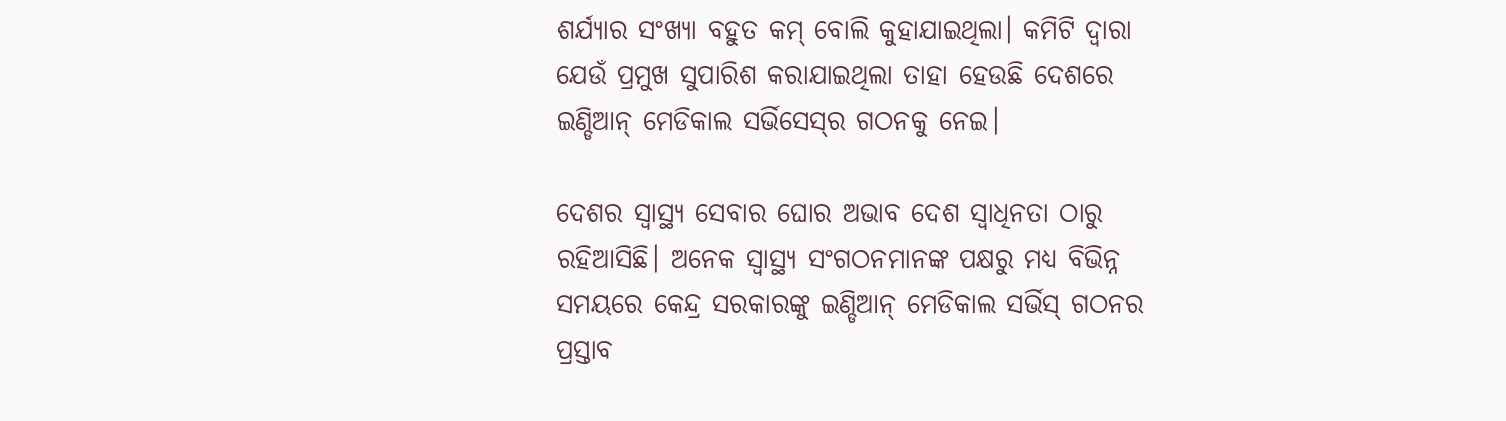ଶର୍ଯ୍ୟାର ସଂଖ୍ୟା ବହୁତ କମ୍ ବୋଲି କୁହାଯାଇଥିଲା। କମିଟି ଦ୍ୱାରା ଯେଉଁ ପ୍ରମୁଖ ସୁପାରିଶ କରାଯାଇଥିଲା ତାହା ହେଉଛି ଦେଶରେ ଇଣ୍ଡିଆନ୍ ମେଡିକାଲ ସର୍ଭିସେସ୍‌ର ଗଠନକୁ ନେଇ।

ଦେଶର ସ୍ୱାସ୍ଥ୍ୟ ସେବାର ଘୋର ଅଭାବ ଦେଶ ସ୍ୱାଧିନତା ଠାରୁ ରହିଆସିଛି। ଅନେକ ସ୍ୱାସ୍ଥ୍ୟ ସଂଗଠନମାନଙ୍କ ପକ୍ଷରୁ ମଧ୍ୟ ବିଭିନ୍ନ ସମୟରେ କେନ୍ଦ୍ର ସରକାରଙ୍କୁ ଇଣ୍ଡିଆନ୍ ମେଡିକାଲ ସର୍ଭିସ୍ ଗଠନର ପ୍ରସ୍ତାବ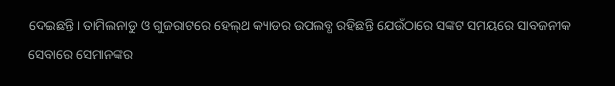ଦେଇଛନ୍ତି। ତାମିଲନାଡୁ ଓ ଗୁଜରାଟରେ ହେଲ୍‌ଥ କ୍ୟାଡର ଉପଲବ୍ଧ ରହିଛନ୍ତି ଯେଉଁଠାରେ ସଙ୍କଟ ସମୟରେ ସାବଜନୀକ ସେବାରେ ସେମାନଙ୍କର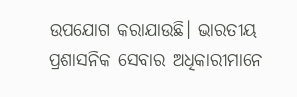ଉପଯୋଗ କରାଯାଉଛି। ଭାରତୀୟ ପ୍ରଶାସନିକ ସେବାର ଅଧିକାରୀମାନେ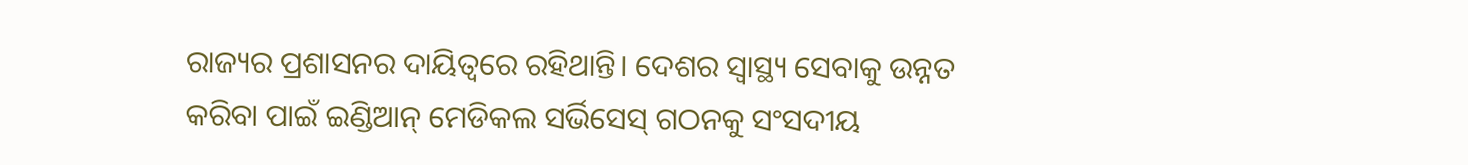ରାଜ୍ୟର ପ୍ରଶାସନର ଦାୟିତ୍ୱରେ ରହିଥାନ୍ତି। ଦେଶର ସ୍ୱାସ୍ଥ୍ୟ ସେବାକୁ ଉନ୍ନତ କରିବା ପାଇଁ ଇଣ୍ଡିଆନ୍ ମେଡିକଲ ସର୍ଭିସେସ୍ ଗଠନକୁ ସଂସଦୀୟ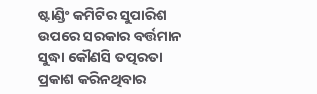ଷ୍ଟାଣ୍ଡିଂ କମିଟିର ସୁପାରିଶ ଉପରେ ସରକାର ବର୍ତ୍ତମାନ ସୁଦ୍ଧା କୌଣସି ତତ୍ପରତା ପ୍ରକାଶ କରିନଥିବାର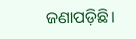ଜଣାପଡ଼ିଛି।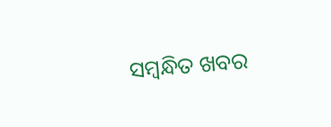ସମ୍ବନ୍ଧିତ ଖବର